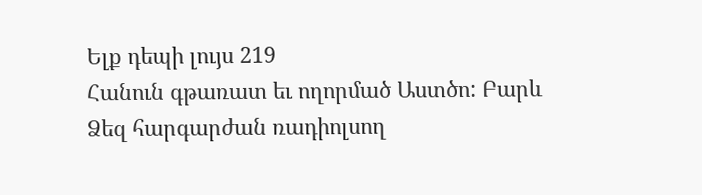Ելք դեպի լույս 219
Հանուն գթառատ եւ ողորմած Աստծո: Բարև Ձեզ հարգարժան ռադիոլսող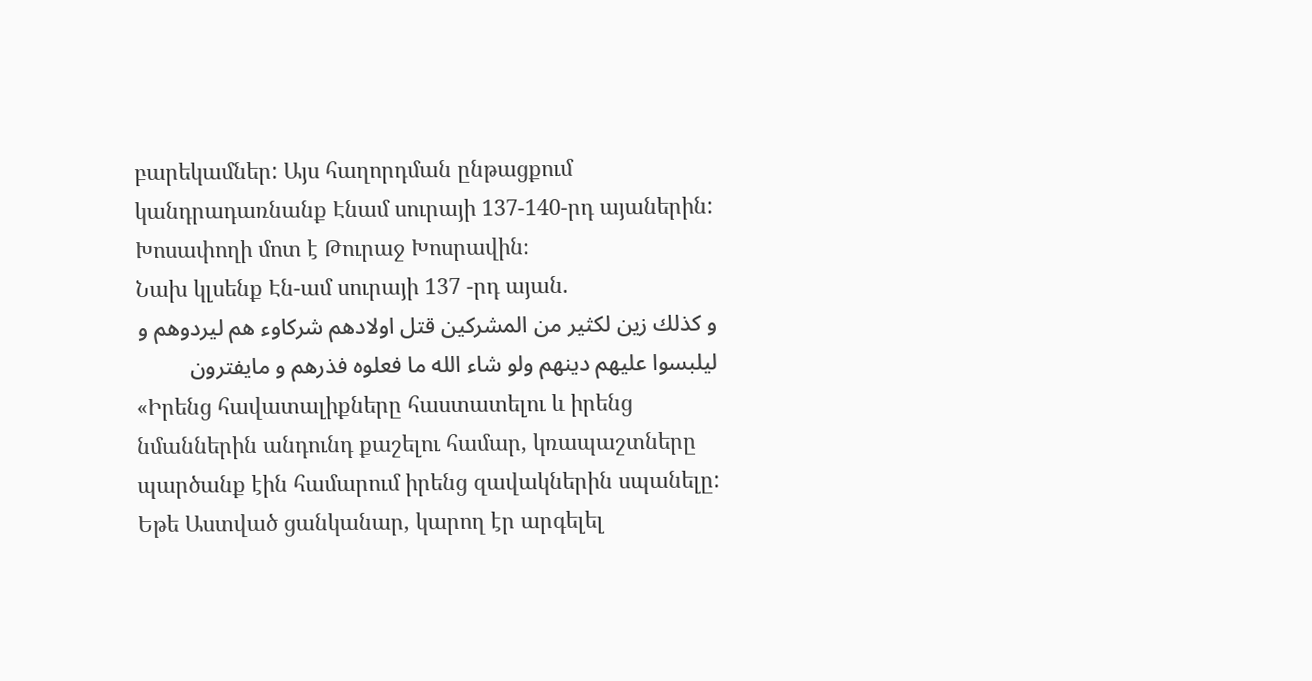բարեկամներ: Այս հաղորդման ընթացքում կանդրադառնանք Էնամ սուրայի 137-140-րդ այաներին:
Խոսափողի մոտ է Թուրաջ Խոսրավին։
Նախ կլսենք Էն-ամ սուրայի 137 -րդ այան.
و كذلك زين لكثير من المشركين قتل اولادهم شركاوء هم ليردوهم و
ليلبسوا عليهم دينهم ولو شاء الله ما فعلوه فذرهم و مايفترون
«Իրենց հավատալիքները հաստատելու և իրենց նմաններին անդունդ քաշելու համար, կռապաշտները պարծանք էին համարում իրենց զավակներին սպանելը: Եթե Աստված ցանկանար, կարող էր արգելել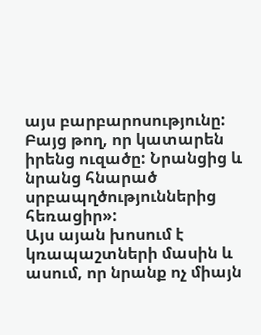այս բարբարոսությունը: Բայց թող, որ կատարեն իրենց ուզածը: Նրանցից և նրանց հնարած սրբապղծություններից հեռացիր»:
Այս այան խոսում է կռապաշտների մասին և ասում, որ նրանք ոչ միայն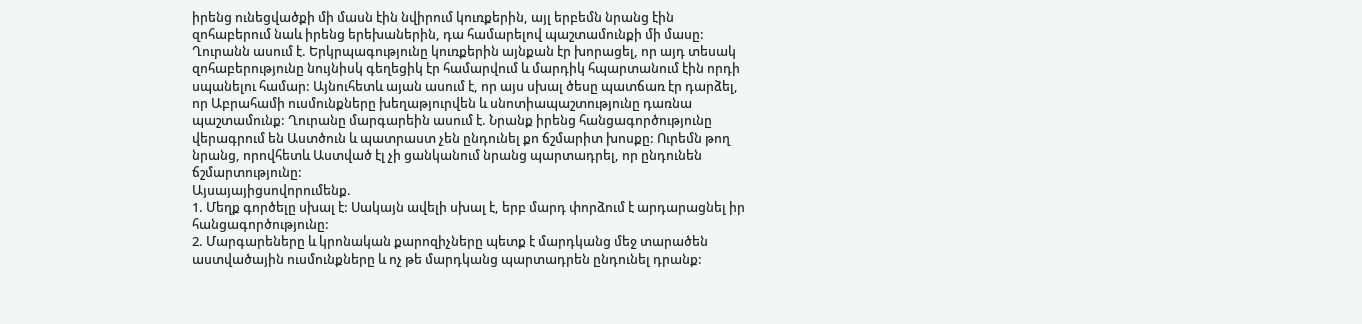իրենց ունեցվածքի մի մասն էին նվիրում կուռքերին, այլ երբեմն նրանց էին զոհաբերում նաև իրենց երեխաներին, դա համարելով պաշտամունքի մի մասը: Ղուրանն ասում է. Երկրպագությունը կուռքերին այնքան էր խորացել, որ այդ տեսակ զոհաբերությունը նույնիսկ գեղեցիկ էր համարվում և մարդիկ հպարտանում էին որդի սպանելու համար: Այնուհետև այան ասում է, որ այս սխալ ծեսը պատճառ էր դարձել, որ Աբրահամի ուսմունքները խեղաթյուրվեն և սնոտիապաշտությունը դառնա պաշտամունք: Ղուրանը մարգարեին ասում է. Նրանք իրենց հանցագործությունը վերագրում են Աստծուն և պատրաստ չեն ընդունել քո ճշմարիտ խոսքը: Ուրեմն թող նրանց, որովհետև Աստված էլ չի ցանկանում նրանց պարտադրել, որ ընդունեն ճշմարտությունը:
Այսայայիցսովորումենք.
1. Մեղք գործելը սխալ է: Սակայն ավելի սխալ է, երբ մարդ փորձում է արդարացնել իր հանցագործությունը:
2. Մարգարեները և կրոնական քարոզիչները պետք է մարդկանց մեջ տարածեն աստվածային ուսմունքները և ոչ թե մարդկանց պարտադրեն ընդունել դրանք: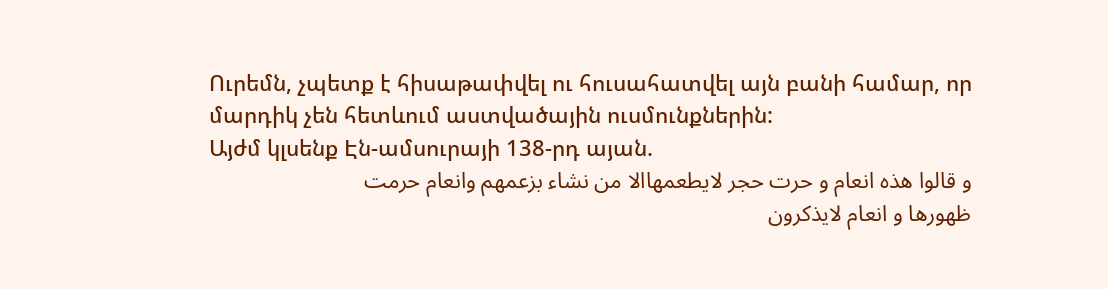Ուրեմն, չպետք է հիսաթափվել ու հուսահատվել այն բանի համար, որ մարդիկ չեն հետևում աստվածային ուսմունքներին:
Այժմ կլսենք Էն-ամսուրայի 138-րդ այան.
و قالوا هذه انعام و حرت حجر لايطعمهاالا من نشاء بزعمهم وانعام حرمت
ظهورها و انعام لايذكرون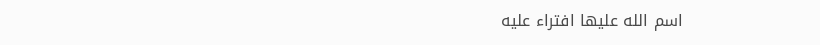اسم الله عليها افتراء عليه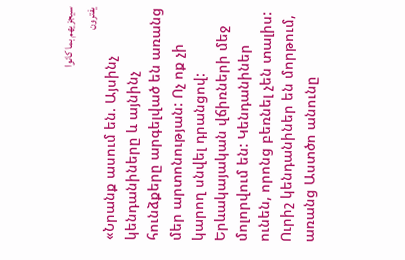سيجزيهم بما كانوا
يفترون
«Նրանք ասում են. Այսինչ կենդանիները և այնինչ հունձքերը արգելված են առանց մեր արտոնության: Ոչ ոք չի կարող սնվել դրանցով: Երևակայական վճիռների մեջ մոլորվում են: Կենդանիներ ունեն, որոնց բեռնել չեն տալիս: Ուրիշ կենդանիներ են մորթում, առանց Աստծո անունը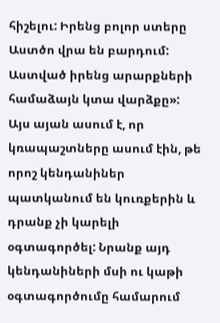հիշելու: Իրենց բոլոր ստերը Աստծո վրա են բարդում: Աստված իրենց արարքների համաձայն կտա վարձքը»:
Այս այան ասում է, որ կռապաշտները ասում էին, թե որոշ կենդանիներ պատկանում են կուռքերին և դրանք չի կարելի օգտագործել: Նրանք այդ կենդանիների մսի ու կաթի օգտագործումը համարում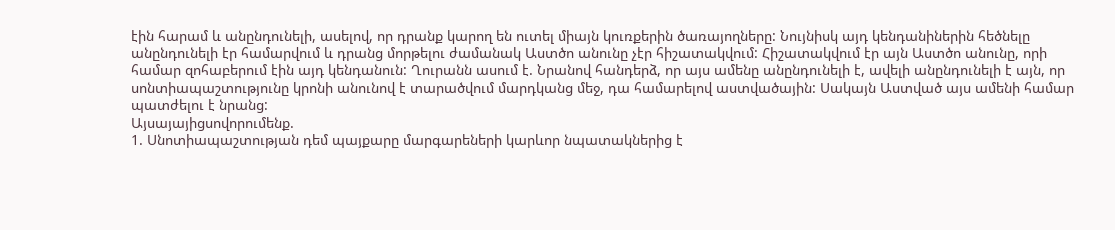էին հարամ և անընդունելի, ասելով, որ դրանք կարող են ուտել միայն կուռքերին ծառայողները: Նույնիսկ այդ կենդանիներին հեծնելը անընդունելի էր համարվում և դրանց մորթելու ժամանակ Աստծո անունը չէր հիշատակվում: Հիշատակվում էր այն Աստծո անունը, որի համար զոհաբերում էին այդ կենդանուն: Ղուրանն ասում է. Նրանով հանդերձ, որ այս ամենը անընդունելի է, ավելի անընդունելի է այն, որ սոնտիապաշտությունը կրոնի անունով է տարածվում մարդկանց մեջ, դա համարելով աստվածային: Սակայն Աստված այս ամենի համար պատժելու է նրանց:
Այսայայիցսովորումենք.
1. Սնոտիապաշտության դեմ պայքարը մարգարեների կարևոր նպատակներից է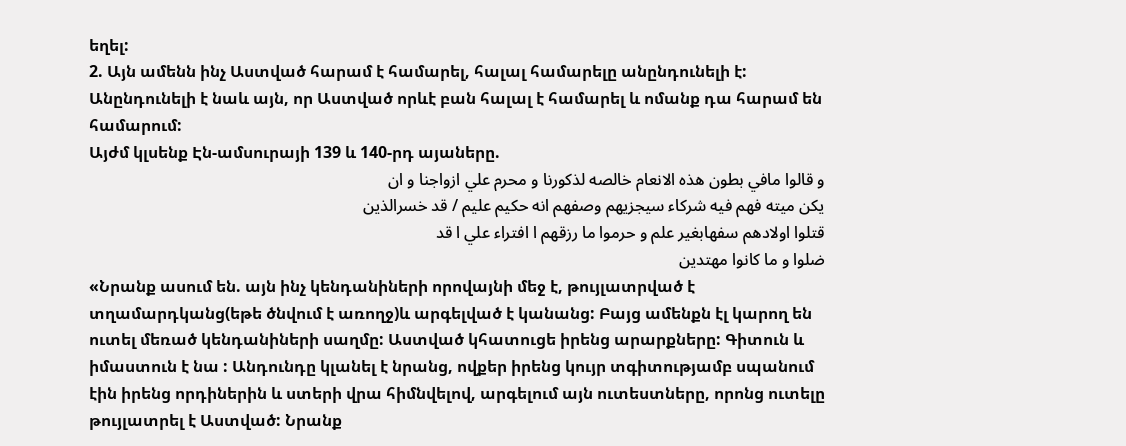եղել:
2. Այն ամենն ինչ Աստված հարամ է համարել, հալալ համարելը անընդունելի է: Անընդունելի է նաև այն, որ Աստված որևէ բան հալալ է համարել և ոմանք դա հարամ են համարում:
Այժմ կլսենք Էն-ամսուրայի 139 և 140-րդ այաները.
و قالوا مافي بطون هذه الانعام خالصه لذكورنا و محرم علي ازواجنا و ان
يكن ميته فهم فيه شركاء سيجزيهم وصفهم انه حكيم عليم / قد خسرالذين
قتلوا اولادهم سفهابغير علم و حرموا ما رزقهم ا افتراء علي ا قد
ضلوا و ما كانوا مهتدين
«Նրանք ասում են. այն ինչ կենդանիների որովայնի մեջ է, թույլատրված է տղամարդկանց(եթե ծնվում է առողջ)և արգելված է կանանց: Բայց ամենքն էլ կարող են ուտել մեռած կենդանիների սաղմը: Աստված կհատուցե իրենց արարքները: Գիտուն և իմաստուն է նա : Անդունդը կլանել է նրանց, ովքեր իրենց կույր տգիտությամբ սպանում էին իրենց որդիներին և ստերի վրա հիմնվելով, արգելում այն ուտեստները, որոնց ուտելը թույլատրել է Աստված: Նրանք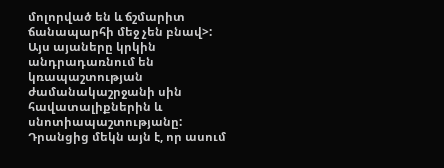մոլորված են և ճշմարիտ ճանապարհի մեջ չեն բնավ>:
Այս այաները կրկին անդրադառնում են կռապաշտության ժամանակաշրջանի սին հավատալիքներին և սնոտիապաշտությանը: Դրանցից մեկն այն է, որ ասում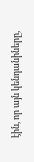էին, որ այն կենդանիները,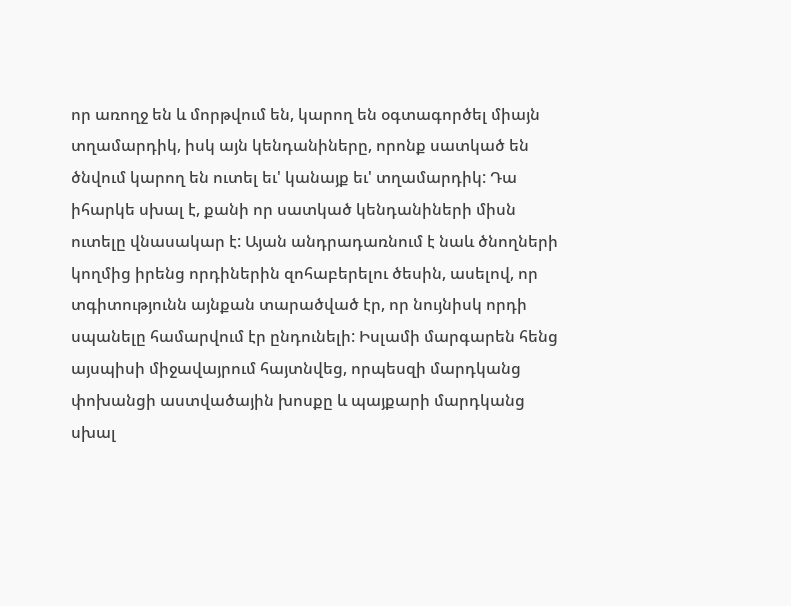որ առողջ են և մորթվում են, կարող են օգտագործել միայն տղամարդիկ, իսկ այն կենդանիները, որոնք սատկած են ծնվում կարող են ուտել եւ' կանայք եւ' տղամարդիկ: Դա իհարկե սխալ է, քանի որ սատկած կենդանիների միսն ուտելը վնասակար է: Այան անդրադառնում է նաև ծնողների կողմից իրենց որդիներին զոհաբերելու ծեսին, ասելով, որ տգիտությունն այնքան տարածված էր, որ նույնիսկ որդի սպանելը համարվում էր ընդունելի: Իսլամի մարգարեն հենց այսպիսի միջավայրում հայտնվեց, որպեսզի մարդկանց փոխանցի աստվածային խոսքը և պայքարի մարդկանց սխալ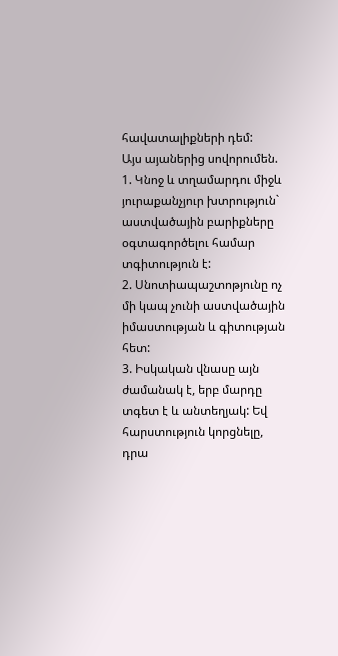հավատալիքների դեմ:
Այս այաներից սովորումեն.
1. Կնոջ և տղամարդու միջև յուրաքանչյուր խտրություն` աստվածային բարիքները օգտագործելու համար տգիտություն է:
2. Սնոտիապաշտոթյունը ոչ մի կապ չունի աստվածային իմաստության և գիտության հետ:
3. Իսկական վնասը այն ժամանակ է, երբ մարդը տգետ է և անտեղյակ: Եվ հարստություն կորցնելը, դրա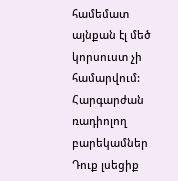համեմատ այնքան էլ մեծ կորսուստ չի համարվում:
Հարգարժան ռադիոլող բարեկամներ Դուք լսեցիք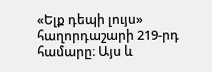«Ելք դեպի լույս» հաղորդաշարի 219-րդ համարը։ Այս և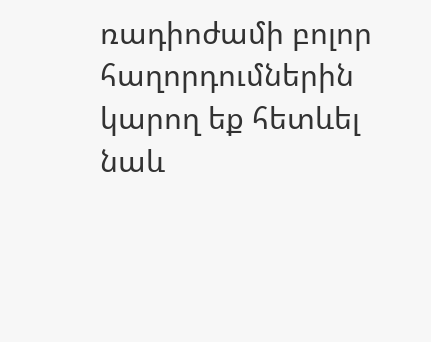ռադիոժամի բոլոր հաղորդումներին կարող եք հետևել նաև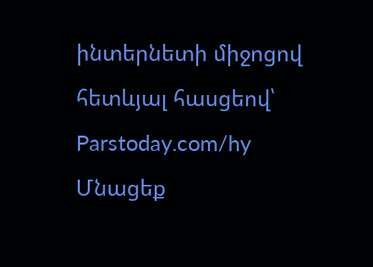ինտերնետի միջոցով հետևյալ հասցեով՝
Parstoday.com/hy
Մնացեք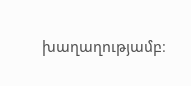խաղաղությամբ։